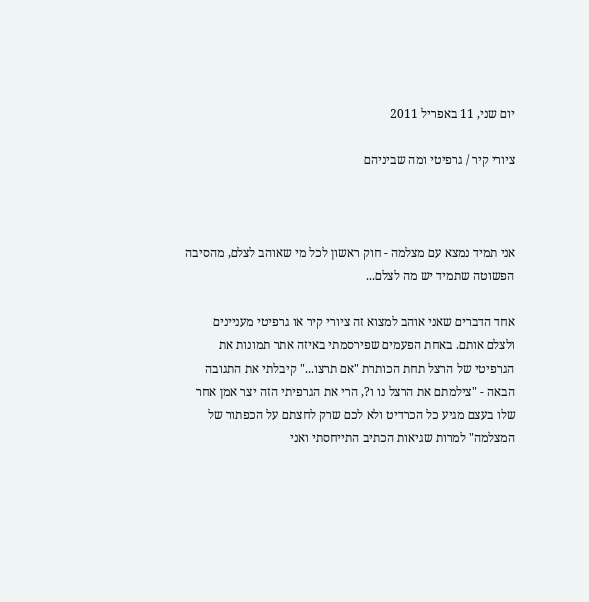יום שני, 11 באפריל 2011

ציורי קיר / גרפיטי ומה שביניהם



אני תמיד נמצא עם מצלמה - חוק ראשון לכל מי שאוהב לצלם, מהסיבה הפשוטה שתמיד יש מה לצלם...

אחד הדברים שאני אוהב למצוא זה ציורי קיר או גרפיטי מעניינים ולצלם אותם. באחת הפעמים שפירסמתי באיזה אתר תמונות את הגרפיטי של הרצל תחת הכותרת "אם תרצו..." קיבלתי את התגובה הבאה - "צילמתם את הרצל נו ו?, הרי את הגרפיתי הזה יצר אמן אחר שלו בעצם מגיע כל הכרדיט ולא לכם שרק לחצתם על הכפתור של המצלמה" למרות שגיאות הכתיב התייחסתי ואני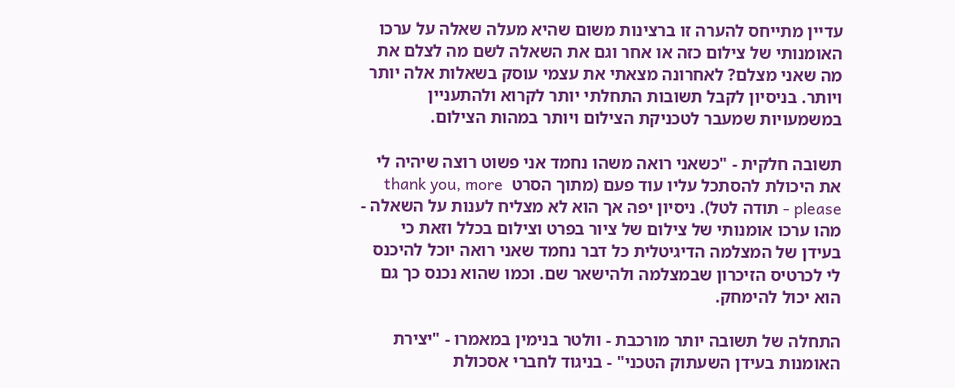עדיין מתייחס להערה זו ברצינות משום שהיא מעלה שאלה על ערכו האומנותי של צילום כזה או אחר וגם את השאלה לשם מה לצלם את מה שאני מצלם? לאחרונה מצאתי את עצמי עוסק בשאלות אלה יותר ויותר. בניסיון לקבל תשובות התחלתי יותר לקרוא ולהתעניין במשמעויות שמעבר לטכניקת הצילום ויותר במהות הצילום.

תשובה חלקית - "כשאני רואה משהו נחמד אני פשוט רוצה שיהיה לי את היכולת להסתכל עליו עוד פעם (מתוך הסרט  thank you, more please - תודה לטל). ניסיון יפה אך הוא לא מצליח לענות על השאלה - מהו ערכו אומנותי של צילום של ציור בפרט וצילום בכלל וזאת כי בעידן של המצלמה הדיגיטלית כל דבר נחמד שאני רואה יוכל להיכנס לי לכרטיס הזיכרון שבמצלמה ולהישאר שם. וכמו שהוא נכנס כך גם הוא יכול להימחק.

התחלה של תשובה יותר מורכבת - וולטר בנימין במאמרו - "יצירת האומנות בעידן השעתוק הטכני" - בניגוד לחברי אסכולת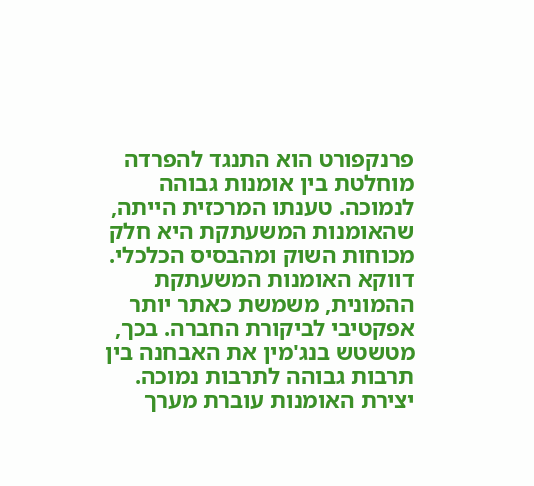פרנקפורט הוא התנגד להפרדה מוחלטת בין אומנות גבוהה לנמוכה. טענתו המרכזית הייתה, שהאומנות המשעתקת היא חלק מכוחות השוק ומהבסיס הכלכלי. דווקא האומנות המשעתקת ההמונית, משמשת כאתר יותר אפקטיבי לביקורת החברה. בכך, מטשטש בנג'מין את האבחנה בין תרבות גבוהה לתרבות נמוכה. יצירת האומנות עוברת מערך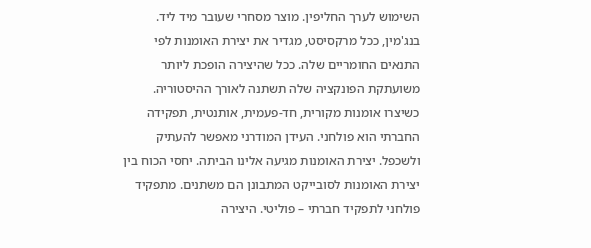השימוש לערך החליפין. מוצר מסחרי שעובר מיד ליד.
בנג'מין, ככל מרקסיסט, מגדיר את יצירת האומנות לפי התנאים החומריים שלה. ככל שהיצירה הופכת ליותר משועתקת הפונקציה שלה תשתנה לאורך ההיסטוריה. כשיצרו אומנות מקורית, חד-פעמית, אותנטית, תפקידה החברתי הוא פולחני. העידן המודרני מאפשר להעתיק ולשכפל. יצירת האומנות מגיעה אלינו הביתה. יחסי הכוח בין יצירת האומנות לסובייקט המתבונן הם משתנים. מתפקיד פולחני לתפקיד חברתי – פוליטי. היצירה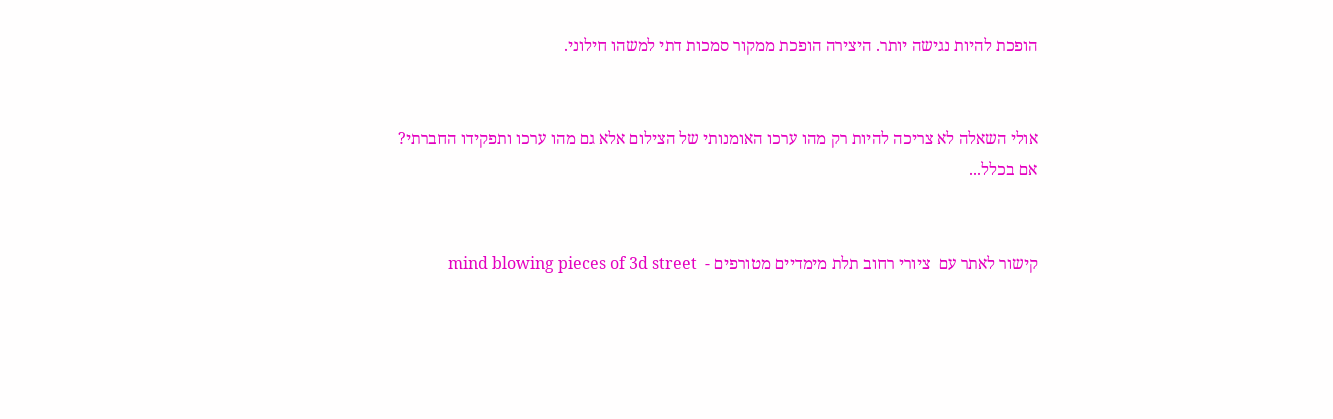הופכת להיות נגישה יותר. היצירה הופכת ממקור סמכות דתי למשהו חילוני.


אולי השאלה לא צריכה להיות רק מהו ערכו האומנותי של הצילום אלא גם מהו ערכו ותפקידו החברתי?
אם בכלל...


קישור לאתר עם  ציורי רחוב תלת מימדיים מטורפים -  mind blowing pieces of 3d street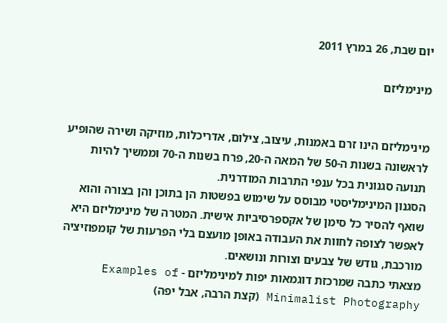יום שבת, 26 במרץ 2011

מינימליזם


מינימליזם הינו זרם באמנות, עיצוב, צילום, אדריכלות, מוזיקה ושירה שהופיע לראשונה בשנות ה-50 של המאה ה-20, פרח בשנות ה-70 וממשיך להיות תנועה סגנונית בכל ענפי התרבות המודרנית.
הסגנון המינימליסטי מבוסס על שימוש בפשטות הן בתוכן והן בצורה והוא שואף להסיר כל סימן של אקספרסיביות אישית. המטרה של מינימליזם היא לאפשר לצופה לחוות את העבודה באופן מועצם בלי הפרעות של קומפוזיציה מורכבת, גודש של צבעים וצורות ונושאים.
מצאתי כתבה שמרכזת דוגמאות יפות למינימליזם - Examples of Minimalist Photography (קצת הרבה, אבל יפה)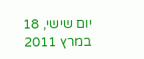יום שישי, 18 במרץ 2011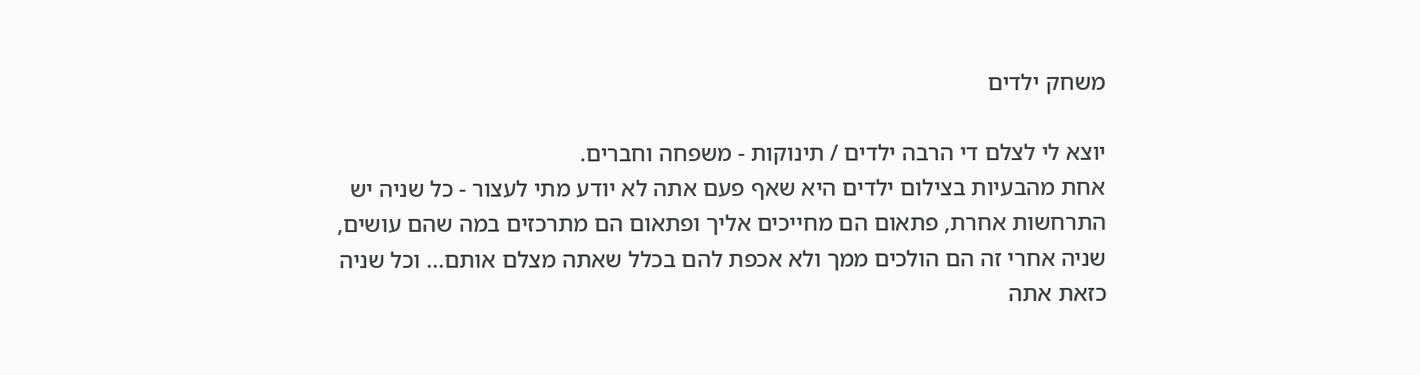משחק ילדים

יוצא לי לצלם די הרבה ילדים / תינוקות - משפחה וחברים.
אחת מהבעיות בצילום ילדים היא שאף פעם אתה לא יודע מתי לעצור - כל שניה יש התרחשות אחרת, פתאום הם מחייכים אליך ופתאום הם מתרכזים במה שהם עושים, שניה אחרי זה הם הולכים ממך ולא אכפת להם בכלל שאתה מצלם אותם... וכל שניה כזאת אתה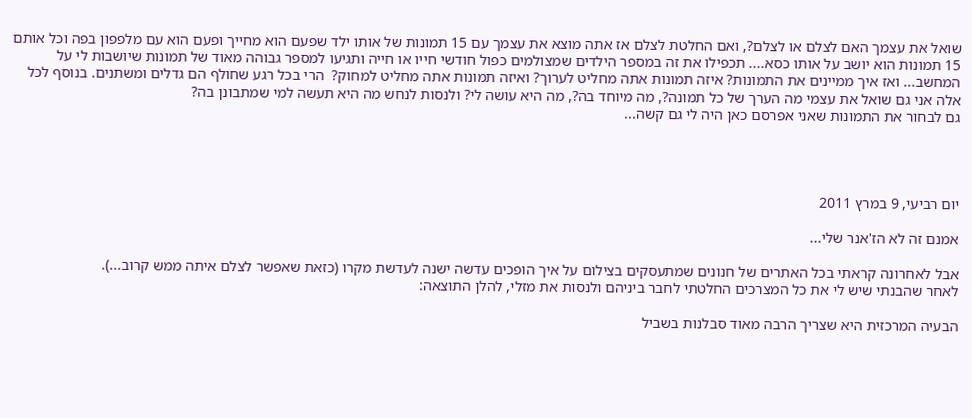שואל את עצמך האם לצלם או לצלם?, ואם החלטת לצלם אז אתה מוצא את עצמך עם 15 תמונות של אותו ילד שפעם הוא מחייך ופעם הוא עם מלפפון בפה וכל אותם 15 תמונות הוא יושב על אותו כסא.... תכפילו את זה במספר הילדים שמצולמים כפול חודשי חייו או חייה ותגיעו למספר גבוהה מאוד של תמונות שיושבות לי על המחשב... ואז איך ממיינים את התמונות? איזה תמונות אתה מחליט לערוך? ואיזה תמונות אתה מחליט למחוק?  הרי בכל רגע שחולף הם גדלים ומשתנים. בנוסף לכל אלה אני גם שואל את עצמי מה הערך של כל תמונה?, מה מיוחד בה?, מה היא עושה לי? ולנסות לנחש מה היא תעשה למי שמתבונן בה?
גם לבחור את התמונות שאני אפרסם כאן היה לי גם קשה...




יום רביעי, 9 במרץ 2011

אמנם זה לא הז'אנר שלי...

אבל לאחרונה קראתי בכל האתרים של חנונים שמתעסקים בצילום על איך הופכים עדשה ישנה לעדשת מקרו (כזאת שאפשר לצלם איתה ממש קרוב...).
לאחר שהבנתי שיש לי את כל המצרכים החלטתי לחבר ביניהם ולנסות את מזלי, להלן התוצאה:

הבעיה המרכזית היא שצריך הרבה מאוד סבלנות בשביל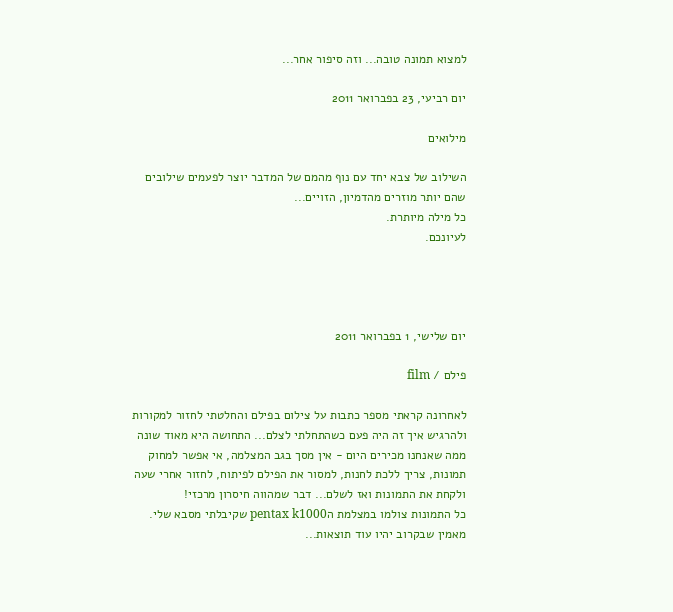למצוא תמונה טובה... וזה סיפור אחר...

יום רביעי, 23 בפברואר 2011

מילואים

השילוב של צבא יחד עם נוף מהמם של המדבר יוצר לפעמים שילובים שהם יותר מוזרים מהדמיון, הזויים...
כל מילה מיותרת.
לעיונכם.




יום שלישי, 1 בפברואר 2011

פילם / film

לאחרונה קראתי מספר כתבות על צילום בפילם והחלטתי לחזור למקורות ולהרגיש איך זה היה פעם כשהתחלתי לצלם... התחושה היא מאוד שונה ממה שאנחנו מכירים היום - אין מסך בגב המצלמה, אי אפשר למחוק תמונות, צריך ללכת לחנות, למסור את הפילם לפיתוח, לחזור אחרי שעה ולקחת את התמונות ואז לשלם... דבר שמהווה חיסרון מרכזי!
כל התמונות צולמו במצלמת הpentax k1000 שקיבלתי מסבא שלי.
מאמין שבקרוב יהיו עוד תוצאות...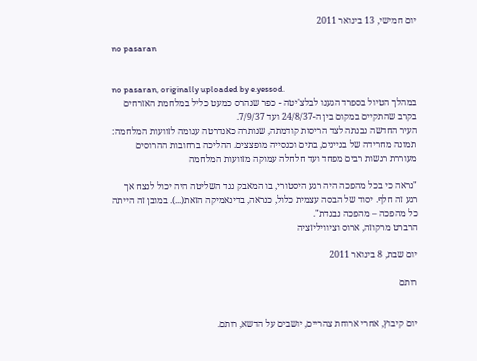יום חמישי, 13 בינואר 2011

no pasaran


no pasaran, originally uploaded by e.yessod.
במהלך הטיול בספרד הגענו לבלצ'יטה - כפר שנהרס כמעט כליל במלחמת האזרחים בקרב שהתקיים במקום בין ה-24/8/37 ועד 7/9/37.
העיר החדשה נבנתה לצד הריסות קודמתה, שנותרה כאנדרטה עגומה לזוועות המלחמה: תמונה מחרידה של בניינים, בתים וכנסייה מופצצים. ההליכה ברחובות ההרוסים מעוררת רגשות רבים מפחד ועד חלחלה עמוקה מזוועות המלחמה

"נראה כי בכל מהפכה היה רגע היסטורי, בו המאבק נגד השליטה היה יכול לנצח אך רגע זה חלף. יסוד של הבסה עצמית כלול, כנראה, בדינאמיקה הזאת(...). במובן זה הייתה כל מהפכה – מהפכה נבגדת".
הרברט מרקוזה, ארוס וציוויליזציה

יום שבת, 8 בינואר 2011

רותם


יום קיבוץ, אחרי ארוחת צהריים, יושבים על הדשא, רותם.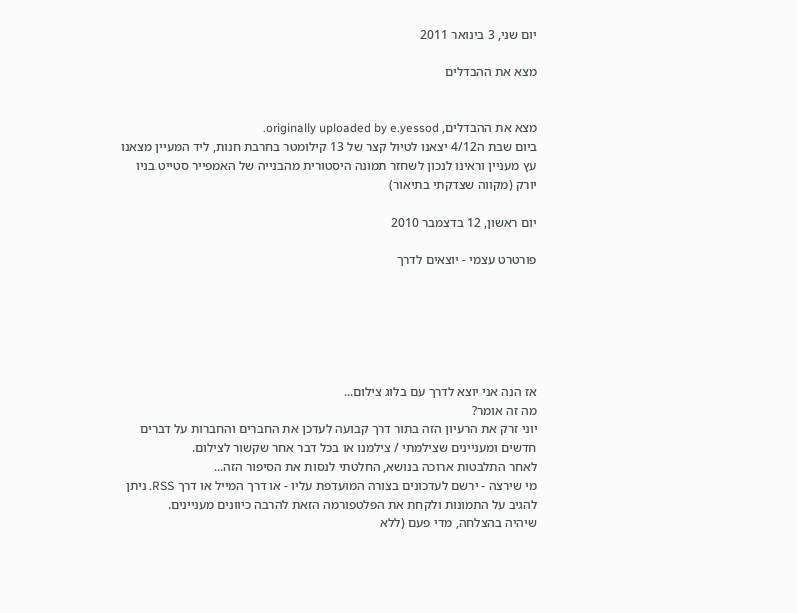יום שני, 3 בינואר 2011

מצא את ההבדלים


מצא את ההבדלים, originally uploaded by e.yessod.
ביום שבת ה4/12 יצאנו לטיול קצר של 13 קילומטר בחרבת חנות, ליד המעיין מצאנו עץ מעניין וראינו לנכון לשחזר תמונה היסטורית מהבנייה של האמפייר סטייט בניו יורק (מקווה שצדקתי בתיאור)

יום ראשון, 12 בדצמבר 2010

פורטרט עצמי - יוצאים לדרך






אז הנה אני יוצא לדרך עם בלוג צילום...
מה זה אומר?
יוני זרק את הרעיון הזה בתור דרך קבועה לעדכן את החברים והחברות על דברים חדשים ומעניינים שצילמתי / צילמנו או בכל דבר אחר שקשור לצילום.
לאחר התלבטות ארוכה בנושא, החלטתי לנסות את הסיפור הזה...
מי שירצה - ירשם לעדכונים בצורה המועדפת עליו - או דרך המייל או דרך RSS. ניתן להגיב על התמונות ולקחת את הפלטפורמה הזאת להרבה כיוונים מעניינים.
שיהיה בהצלחה, מדי פעם (ללא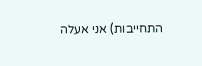התחייבות) אני אעלה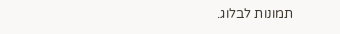תמונות לבלוג.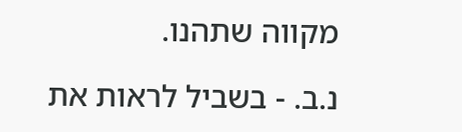מקווה שתהנו.

נ.ב. - בשביל לראות את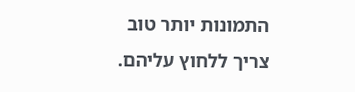התמונות יותר טוב צריך ללחוץ עליהם.